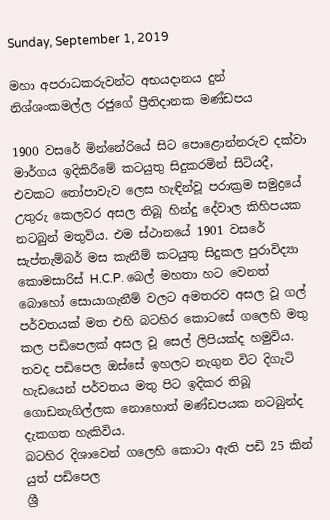Sunday, September 1, 2019

මහා අපරාධකරුවන්ට අභයදානය දුන් නිශ්ශංකමල්ල රජුගේ ප්‍රීතිදානක මණ්ඩපය

1900 වසරේ මින්නේරියේ සිට පොළොන්නරුව දක්වා මාර්ගය ඉදිකිරීමේ කටයුතු සිදුකරමින් සිටියදී, එවකට තෝපාවැව ලෙස හැඳින්වූ පරාක්‍රම සමුද්‍රයේ උතුරු කෙලවර අසල තිබූ හින්දු දේවාල කිහිපයක නටබුන් මතුවිය. එම ස්ථානයේ 1901 වසරේ සැප්තැම්බර් මස කැනීම් කටයුතු සිදුකල පුරාවිද්‍යා කොමසාරිස් H.C.P. බෙල් මහතා හට වෙනත් බොහෝ සොයාගැනීම් වලට අමතරව අසල වූ ගල් පර්වතයක් මත එහි බටහිර කොටසේ ගලෙහි මතු කල පඩිපෙලක් අසල වූ සෙල් ලිපියක්ද හමුවිය. තවද පඩිපෙල ඔස්සේ ඉහලට නැගුන විට දිගැටි හැඩයෙන් පර්වතය මතු පිට ඉදිකර තිබූ ගොඩනැගිල්ලක නොහොත් මණ්ඩපයක නටබුන්ද දැකගත හැකිවිය.
බටහිර දිශාවෙන් ගලෙහි කොටා ඇති පඩි 25 කින් යුත් පඩිපෙල
ශ්‍රී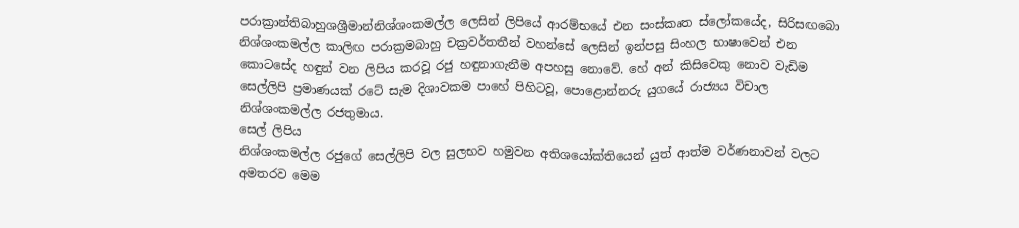පරාක්‍රාන්තිබාහුශශ්‍රීමාන්නිශ්ශංකමල්ල ලෙසින් ලිපියේ ආරම්භයේ එන සංස්කෘත ස්ලෝකයේද, සිරිසඟබො නිශ්ශංකමල්ල කාලිඟ පරාක්‍රමබාහු චක්‍රවර්තතීන් වහන්සේ ලෙසින් ඉන්පසු සිංහල භාෂාවෙන් එන කොටසේද හඳුන් වන ලිපිය කරවූ රජු හඳුනාගැනීම අපහසු නොවේ. හේ අන් කිසිවෙකු නොව වැඩිම සෙල්ලිපි ප්‍රමාණයක් රටේ සැම දිශාවකම පාහේ පිහිටවූ, පොළොන්නරු යුගයේ රාජ්‍යය විචාල  නිශ්ශංකමල්ල රජතුමාය.
සෙල් ලිපිය
නිශ්ශංකමල්ල රජුගේ සෙල්ලිපි වල සුලභව හමුවන අතිශයෝක්තියෙන් යුත් ආත්ම වර්ණනාවන් වලට අමතරව මෙම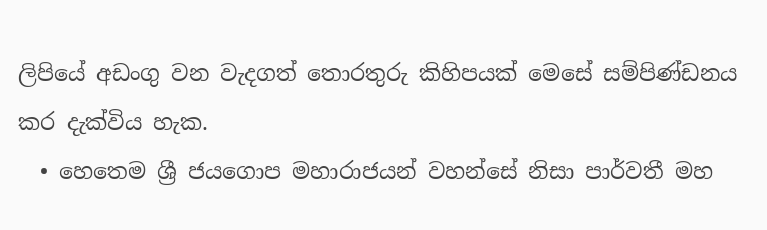ලිපියේ අඩංගු වන වැදගත් තොරතුරු කිහිපයක් මෙසේ සම්පිණ්ඩනය කර දැක්විය හැක.
  • හෙතෙම ශ්‍රී ජයගොප මහාරාජයන් වහන්සේ නිසා පාර්වතී මහ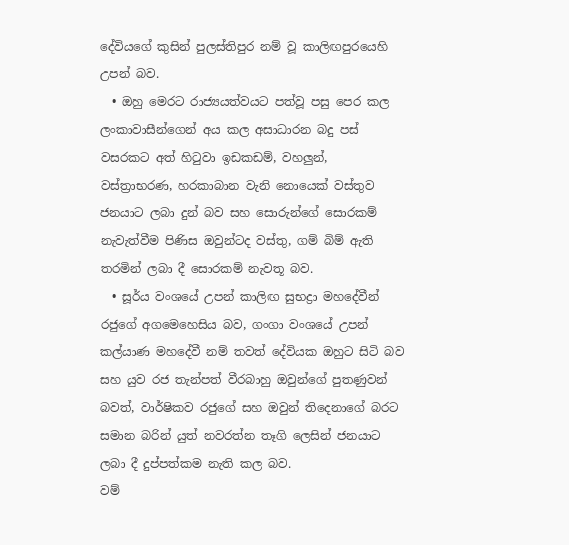දේවියගේ කුසින් පුලස්තිපුර නම් වූ කාලිඟපුරයෙහි උපන් බව.
  • ඔහු මෙරට රාජ්‍යයත්වයට පත්වූ පසු පෙර කල ලංකාවාසීන්ගෙන් අය කල අසාධාරන බදු පස් වසරකට අත් හිටුවා ඉඩකඩම්, වහලුන්, වස්ත්‍රාභරණ, හරකාබාන වැනි නොයෙක් වස්තුව ජනයාට ලබා දුන් බව සහ සොරුන්ගේ සොරකම් නැවැත්වීම පිණිස ඔවුන්ටද වස්තු, ගම් බිම් ඇති තරමින් ලබා දී සොරකම් නැවතූ බව.
  • සූර්ය වංශයේ උපන් කාලිඟ සුභද්‍රා මහදේවීන් රජුගේ අගමෙහෙසිය බව, ගංගා වංශයේ උපන් කල්යාණ මහදේවී නම් තවත් දේවියක ඔහුට සිටි බව සහ යුව රජ තැන්පත් වීරබාහු ඔවුන්ගේ පුතණුවන් බවත්, වාර්ෂිකව රජුගේ සහ ඔවුන් තිදෙනාගේ බරට සමාන බරින් යුත් නවරත්න තෑගි ලෙසින් ජනයාට ලබා දී දුප්පත්කම නැති කල බව.
වම්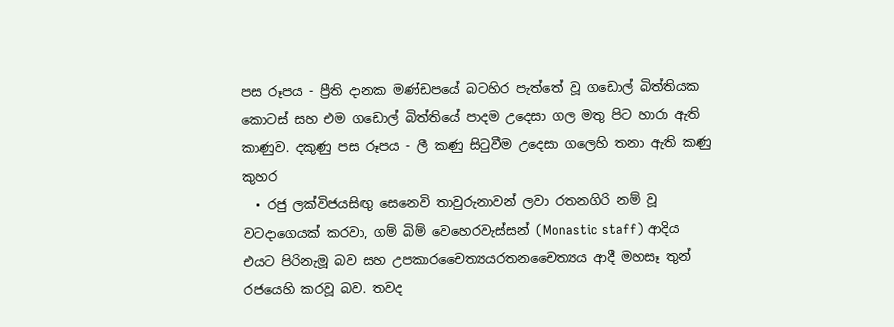පස රූපය - ප්‍රීති දානක මණ්ඩපයේ බටහිර පැත්තේ වූ ගඩොල් බිත්තියක කොටස් සහ එම ගඩොල් බිත්තියේ පාදම උදෙසා ගල මතු පිට හාරා ඇති කාණුව. දකුණු පස රූපය - ලී කණු සිටුවීම උදෙසා ගලෙහි තනා ඇති කණු කුහර
  • රජු ලක්විජයසිඟු සෙනෙවි තාවුරුනාවන් ලවා රතනගිරි නම් වූ වටදාගෙයක් කරවා, ගම් බිම් වෙහෙරවැස්සන් (Monastic staff) ආදිය එයට පිරිනැමූ බව සහ උපකාරචෛත්‍යයරතනචෛත්‍යය ආදී මහසෑ තුන් රජයෙහි කරවූ බව. තවද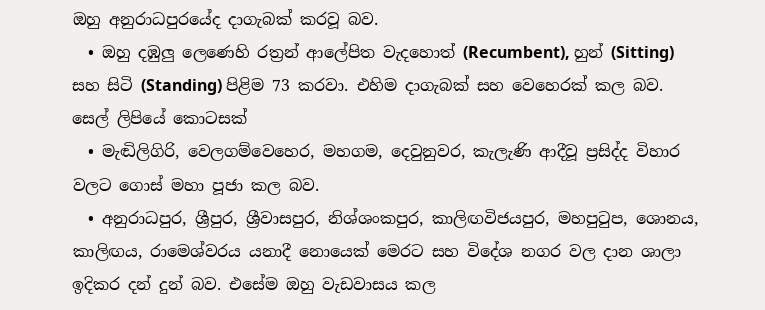ඔහු අනුරාධපුරයේද දාගැබක් කරවූ බව.
  • ඔහු දඹුලු ලෙණෙහි රත්‍රන් ආලේපිත වැදහොත් (Recumbent), හුන් (Sitting) සහ සිටි (Standing) පිළිම 73 කරවා. එහිම දාගැබක් සහ වෙහෙරක් කල බව.
සෙල් ලිපියේ කොටසක්
  • මැඬිලිගිරි, වෙලගම්වෙහෙර, මහගම, දෙවුනුවර, කැලැණි ආදීවූ ප්‍රසිද්ද විහාර වලට ගොස් මහා පූජා කල බව.
  • අනුරාධපුර, ශ්‍රීපුර, ශ්‍රීවාසපුර, නිශ්ශංකපුර, කාලිඟවිජයපුර, මහපුටුප, ශොනය, කාලිඟය, රාමෙශ්වරය යනාදී නොයෙක් මෙරට සහ විදේශ නගර වල දාන ශාලා ඉදිකර දන් දුන් බව. එසේම ඔහු වැඩවාසය කල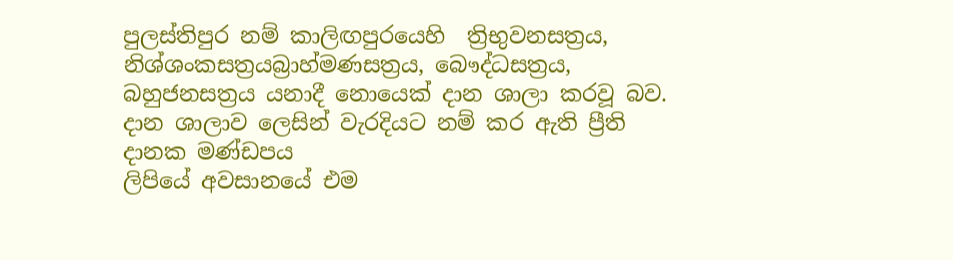පුලස්තිපුර නම් කාලිඟපුරයෙහි  ත්‍රිභුවනසත්‍රය, නිශ්ශංකසත්‍රයබ්‍රාහ්මණසත්‍රය, බෞද්ධසත්‍රය, බහුජනසත්‍රය යනාදී නොයෙක් දාන ශාලා කරවූ බව.
දාන ශාලාව ලෙසින් වැරදියට නම් කර ඇති ප්‍රීති දානක මණ්ඩපය
ලිපියේ අවසානයේ එම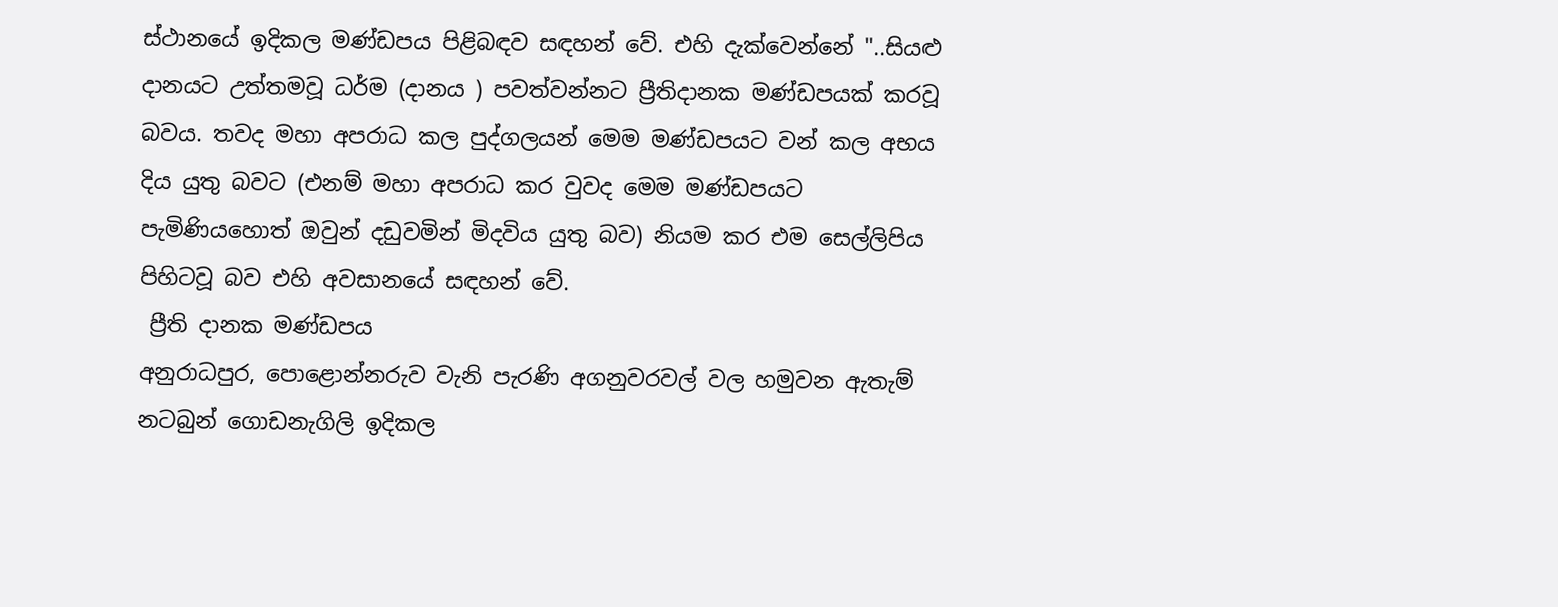ස්ථානයේ ඉදිකල මණ්ඩපය පිළිබඳව සඳහන් වේ. එහි දැක්වෙන්නේ "..සියළු දානයට උත්තමවූ ධර්ම (දානය ) පවත්වන්නට ප්‍රීතිදානක මණ්ඩපයක් කරවූ බවය. තවද මහා අපරාධ කල පුද්ගලයන් මෙම මණ්ඩපයට වන් කල අභය දිය යුතු බවට (එනම් මහා අපරාධ කර වුවද මෙම මණ්ඩපයට පැමිණියහොත් ඔවුන් දඩුවමින් මිදවිය යුතු බව) නියම කර එම සෙල්ලිපිය පිහිටවූ බව එහි අවසානයේ සඳහන් වේ.
 ප්‍රීති දානක මණ්ඩපය
අනුරාධපුර, පොළොන්නරුව වැනි පැරණි අගනුවරවල් වල හමුවන ඇතැම් නටබුන් ගොඩනැගිලි ඉදිකල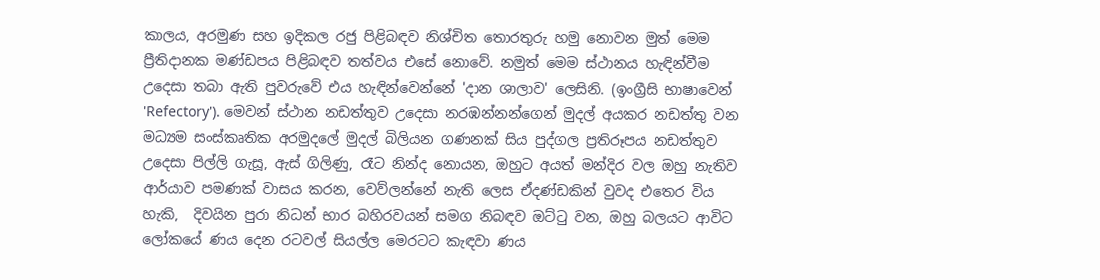කාලය, අරමුණ සහ ඉදිකල රජු පිළිබඳව නිශ්චිත තොරතුරු හමු නොවන මුත් මෙම ප්‍රීතිදානක මණ්ඩපය පිළිබඳව තත්වය එසේ නොවේ. නමුත් මෙම ස්ථානය හැඳින්වීම උදෙසා තබා ඇති පුවරුවේ එය හැඳින්වෙන්නේ 'දාන ශාලාව' ලෙසිනි. (ඉංග්‍රීසි භාෂාවෙන් 'Refectory'). මෙවන් ස්ථාන නඩත්තුව උදෙසා නරඹන්නන්ගෙන් මුදල් අයකර නඩත්තු වන  මධ්‍යම සංස්කෘතික අරමුදලේ මුදල් බිලියන ගණනක් සිය පුද්ගල ප්‍රතිරූපය නඩත්තුව උදෙසා පිල්ලි ගැසූ, ඇස් ගිලිණු, රෑට නින්ද නොයන, ඔහුට අයත් මන්දිර වල ඔහු නැතිව ආර්යාව පමණක් වාසය කරන, වෙව්ලන්නේ නැති ලෙස ඒදණ්ඩකින් වුවද එතෙර විය හැකි,  දිවයින පුරා නිධන් භාර බහිරවයන් සමග නිබඳව ඔට්ටු වන, ඔහු බලයට ආවිට ලෝකයේ ණය දෙන රටවල් සියල්ල මෙරටට කැඳවා ණය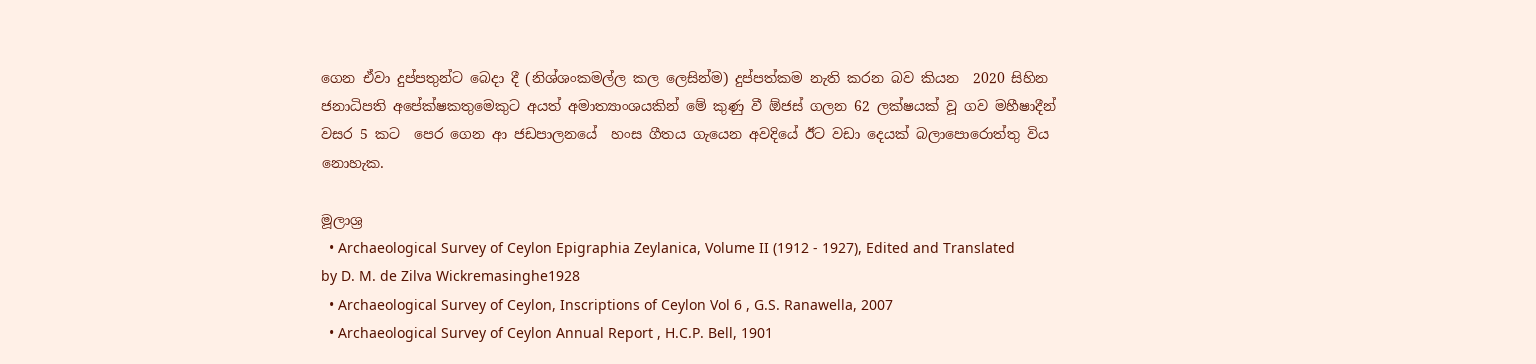ගෙන ඒවා දුප්පතුන්ට බෙදා දී (නිශ්ශංකමල්ල කල ලෙසින්ම) දුප්පත්කම නැති කරන බව කියන  2020 සිහින ජනාධිපති අපේක්ෂකතුමෙකුට අයත් අමාත්‍යාංශයකින් මේ කුණු වී ඕජස් ගලන 62 ලක්ෂයක් වූ ගව මහීෂාදීන් වසර 5 කට  පෙර ගෙන ආ ජඩපාලනයේ  හංස ගීතය ගැයෙන අවදියේ ඊට වඩා දෙයක් බලාපොරොත්තු විය නොහැක.

මූලාශ්‍ර
  • Archaeological Survey of Ceylon Epigraphia Zeylanica, Volume II (1912 - 1927), Edited and Translated by D. M. de Zilva Wickremasinghe1928
  • Archaeological Survey of Ceylon, Inscriptions of Ceylon Vol 6 , G.S. Ranawella, 2007
  • Archaeological Survey of Ceylon Annual Report , H.C.P. Bell, 1901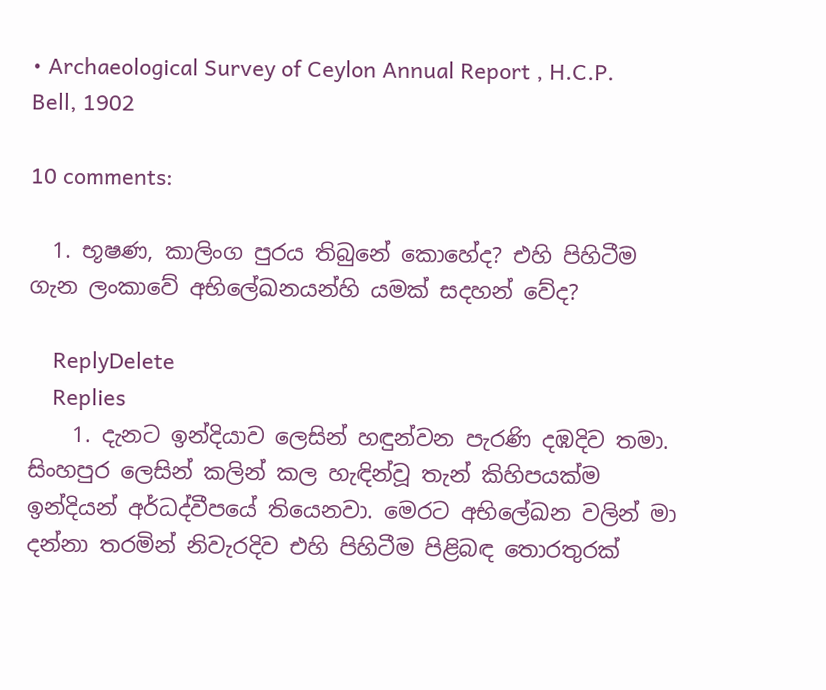• Archaeological Survey of Ceylon Annual Report , H.C.P. Bell, 1902

10 comments:

  1. භූෂණ, කාලිංග පුරය තිබුනේ කොහේද? එහි පිහිටීම ගැන ලංකාවේ අභිලේඛනයන්හි යමක් සදහන් වේද?

    ReplyDelete
    Replies
    1. දැනට ඉන්දියාව ලෙසින් හඳුන්වන පැරණි දඹදිව තමා. සිංහපුර ලෙසින් කලින් කල හැඳින්වූ තැන් කිහිපයක්ම ඉන්දියන් අර්ධද්වීපයේ තියෙනවා. මෙරට අභිලේඛන වලින් මා දන්නා තරමින් නිවැරදිව එහි පිහිටීම පිළිබඳ තොරතුරක්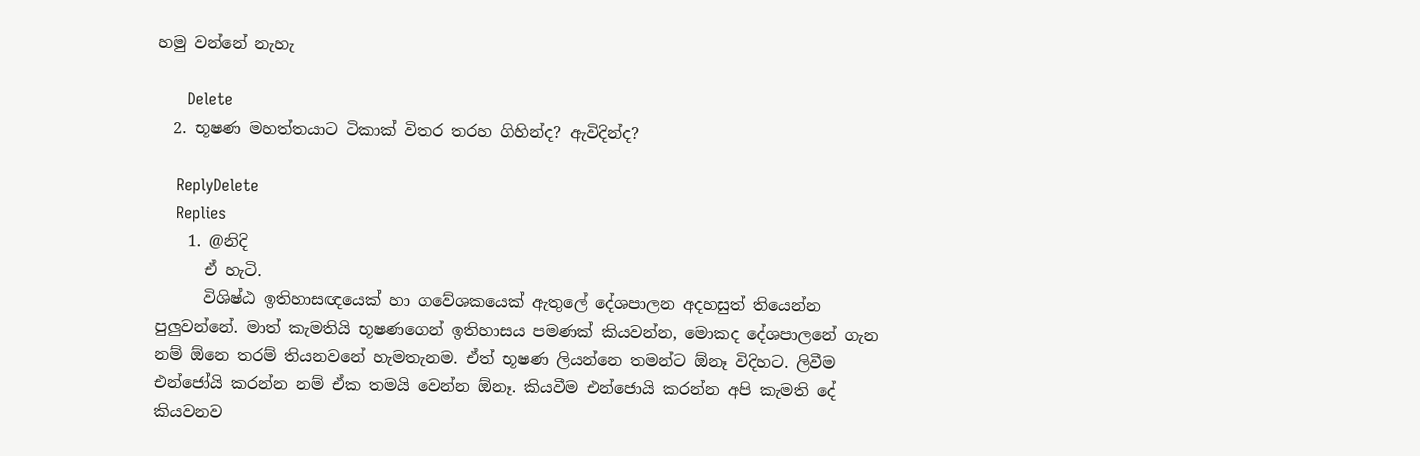හමු වන්නේ නැහැ

      Delete
  2. භූෂණ මහත්තයාට ටිකාක් විතර තරහ ගිහින්ද? ඇවිදින්ද?

    ReplyDelete
    Replies
    1. @නිදි
      ඒ හැටි.
      විශිෂ්ඨ ඉතිහාසඥයෙක් හා ගවේශකයෙක් ඇතුලේ දේශපාලන අදහසුත් තියෙන්න පුලුවන්නේ. මාත් කැමතියි භූෂණගෙන් ඉතිහාසය පමණක් කියවන්න, මොකද දේශපාලනේ ගැන නම් ඕනෙ තරම් තියනවනේ හැමතැනම. ඒත් භූෂණ ලියන්නෙ තමන්ට ඕනෑ විදිහට. ලිවීම එන්ජෝයි කරන්න නම් ඒක තමයි වෙන්න ඕනෑ. කියවීම එන්ජොයි කරන්න අපි කැමති දේ කියවනව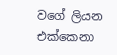වගේ ලියන එක්කෙනා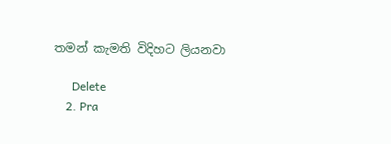තමන් කැමති විදිහට ලියනවා

      Delete
    2. Pra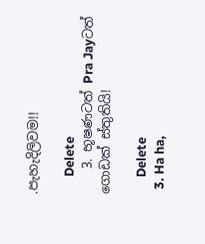.පැහැදිලිවම!!

      Delete
    3. භූෂණටත් Pra Jayටත් ගොඩක් ස්තුතියි!

      Delete
  3. Ha ha,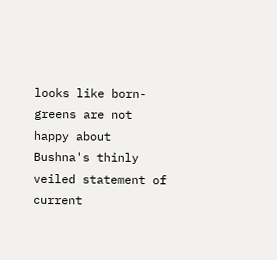looks like born-greens are not happy about Bushna's thinly veiled statement of current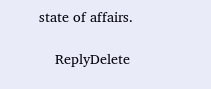state of affairs.

    ReplyDelete